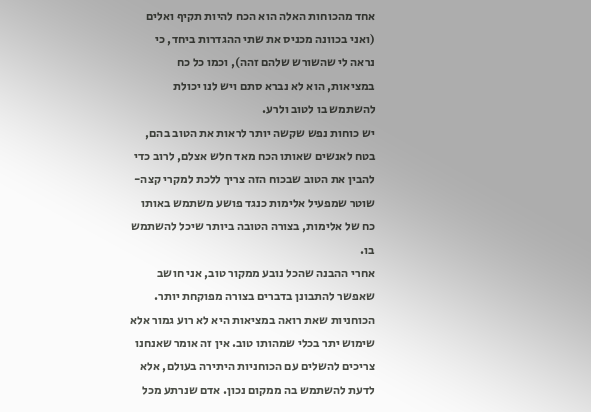אחד מהכוחות האלה הוא הכח להיות תקיף ואלים (ואני בכוונה מכניס את שתי ההגדרות ביחד, כי נראה לי שהשורש שלהם זהה), וכמו כל כח במציאות, הוא לא נברא סתם ויש לנו יכולת להשתמש בו לטוב ולרע.
יש כוחות נפש שקשה יותר לראות את הטוב בהם, בטח לאנשים שאותו הכח מאד חלש אצלם, לרוב כדי להבין את הטוב שבכוח הזה צריך ללכת למקרי קצה- שוטר שמפעיל אלימות כנגד פושע משתמש באותו כח של אלימות, בצורה הטובה ביותר שיכל להשתמש בו.
אחרי ההבנה שהכל נובע ממקור טוב, אני חושב שאפשר להתבונן בדברים בצורה מפוקחת יותר. הכוחניות שאת רואה במציאות היא לא רוע גמור אלא שימוש יתר בכלי שמהותו טוב. אין זה אומר שאנחנו צריכים להשלים עם הכוחניות היתירה בעולם, אלא לדעת להשתמש בה ממקום נכון. אדם שנרתע מכל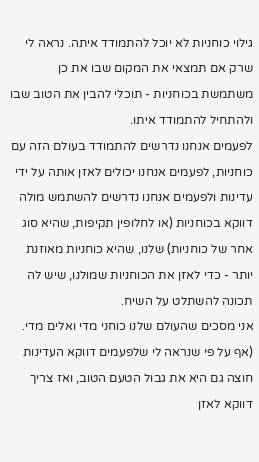גילוי כוחניות לא יוכל להתמודד איתה. נראה לי שרק אם תמצאי את המקום שבו את כן משתמשת בכוחניות - תוכלי להבין את הטוב שבו ולהתחיל להתמודד איתו.
לפעמים אנחנו נדרשים להתמודד בעולם הזה עם כוחניות, לפעמים אנחנו יכולים לאזן אותה על ידי עדינות ולפעמים אנחנו נדרשים להשתמש מולה דווקא בכוחניות (או לחלופין תקיפות, שהיא סוג אחר של כוחניות) שלנו, שהיא כוחניות מאוזנת יותר - כדי לאזן את הכוחניות שמולנו, שיש לה תכונה להשתלט על השיח.
אני מסכים שהעולם שלנו כוחני מדי ואלים מדי. (אף על פי שנראה לי שלפעמים דווקא העדינות חוצה גם היא את גבול הטעם הטוב, ואז צריך דווקא לאזן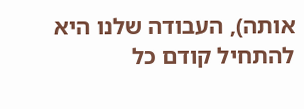אותה), העבודה שלנו היא להתחיל קודם כל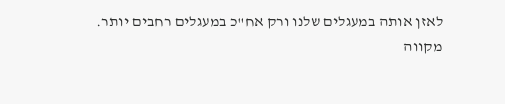לאזן אותה במעגלים שלנו ורק אח"כ במעגלים רחבים יותר.
מקווה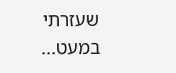שעזרתי במעט...